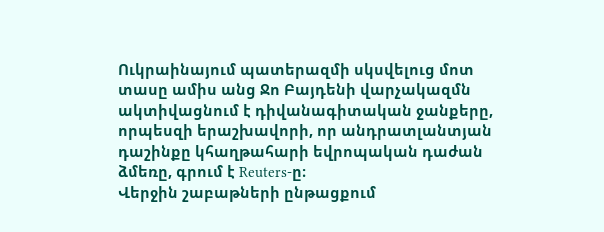Ուկրաինայում պատերազմի սկսվելուց մոտ տասը ամիս անց Ջո Բայդենի վարչակազմն ակտիվացնում է դիվանագիտական ջանքերը, որպեսզի երաշխավորի, որ անդրատլանտյան դաշինքը կհաղթահարի եվրոպական դաժան ձմեռը, գրում է Reuters-ը։
Վերջին շաբաթների ընթացքում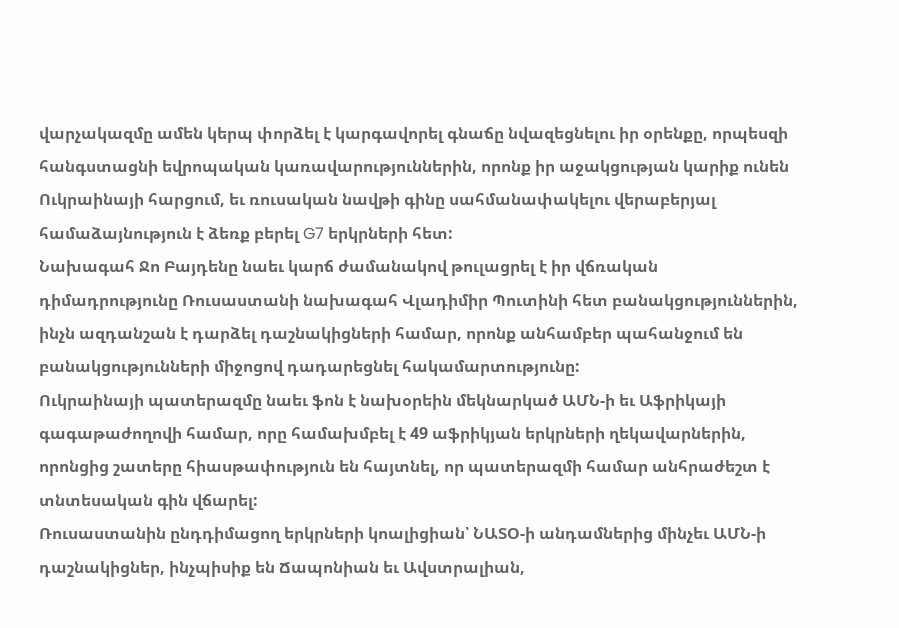վարչակազմը ամեն կերպ փորձել է կարգավորել գնաճը նվազեցնելու իր օրենքը, որպեսզի հանգստացնի եվրոպական կառավարություններին, որոնք իր աջակցության կարիք ունեն Ուկրաինայի հարցում, եւ ռուսական նավթի գինը սահմանափակելու վերաբերյալ համաձայնություն է ձեռք բերել G7 երկրների հետ:
Նախագահ Ջո Բայդենը նաեւ կարճ ժամանակով թուլացրել է իր վճռական դիմադրությունը Ռուսաստանի նախագահ Վլադիմիր Պուտինի հետ բանակցություններին, ինչն ազդանշան է դարձել դաշնակիցների համար, որոնք անհամբեր պահանջում են բանակցությունների միջոցով դադարեցնել հակամարտությունը:
Ուկրաինայի պատերազմը նաեւ ֆոն է նախօրեին մեկնարկած ԱՄՆ-ի եւ Աֆրիկայի գագաթաժողովի համար, որը համախմբել է 49 աֆրիկյան երկրների ղեկավարներին, որոնցից շատերը հիասթափություն են հայտնել, որ պատերազմի համար անհրաժեշտ է տնտեսական գին վճարել:
Ռուսաստանին ընդդիմացող երկրների կոալիցիան՝ ՆԱՏՕ-ի անդամներից մինչեւ ԱՄՆ-ի դաշնակիցներ, ինչպիսիք են Ճապոնիան եւ Ավստրալիան,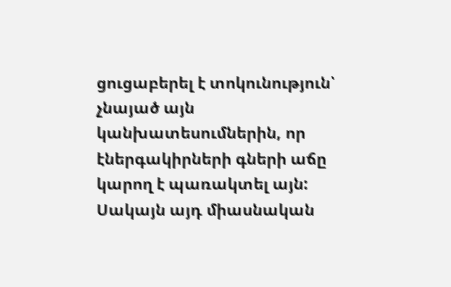ցուցաբերել է տոկունություն՝ չնայած այն կանխատեսումներին, որ էներգակիրների գների աճը կարող է պառակտել այն: Սակայն այդ միասնական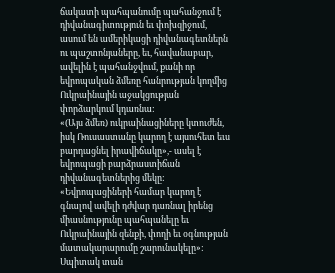ճակատի պահպանումը պահանջում է դիվանագիտություն եւ փոխզիջում, ասում են ամերիկացի դիվանագետներն ու պաշտոնյաները, եւ, հավանաբար, ավելին է պահանջվում, քանի որ եվրոպական ձմեռը հանրության կողմից Ուկրաինային աջակցության փորձարկում կդառնա:
«(Այս ձմեռ) ուկրաինացիները կտուժեն, իսկ Ռուսաստանը կարող է այսուհետ եւս բարդացնել իրավիճակը»,- ասել է եվրոպացի բարձրաստիճան դիվանագետներից մեկը: «Եվրոպացիների համար կարող է գնալով ավելի դժվար դառնալ իրենց միասնությունը պահպանելը եւ Ուկրաինային զենքի, փողի եւ օգնության մատակարարումը շարունակելը»:
Սպիտակ տան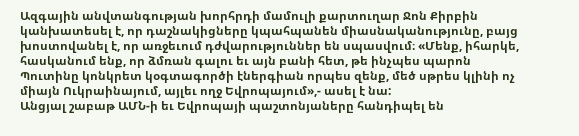Ազգային անվտանգության խորհրդի մամուլի քարտուղար Ջոն Քիրբին կանխատեսել է, որ դաշնակիցները կպահպանեն միասնականությունը, բայց խոստովանել է, որ առջեւում դժվարություններ են սպասվում։ «Մենք, իհարկե, հասկանում ենք, որ ձմռան գալու եւ այն բանի հետ, թե ինչպես պարոն Պուտինը կոնկրետ կօգտագործի էներգիան որպես զենք, մեծ սթրես կլինի ոչ միայն Ուկրաինայում, այլեւ ողջ Եվրոպայում»,- ասել է նա:
Անցյալ շաբաթ ԱՄՆ-ի եւ Եվրոպայի պաշտոնյաները հանդիպել են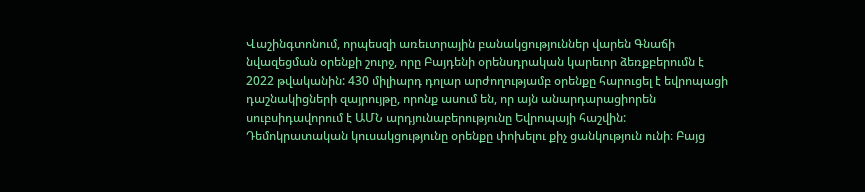Վաշինգտոնում, որպեսզի առեւտրային բանակցություններ վարեն Գնաճի նվազեցման օրենքի շուրջ, որը Բայդենի օրենսդրական կարեւոր ձեռքբերումն է 2022 թվականին: 430 միլիարդ դոլար արժողությամբ օրենքը հարուցել է եվրոպացի դաշնակիցների զայրույթը, որոնք ասում են, որ այն անարդարացիորեն սուբսիդավորում է ԱՄՆ արդյունաբերությունը Եվրոպայի հաշվին:
Դեմոկրատական կուսակցությունը օրենքը փոխելու քիչ ցանկություն ունի։ Բայց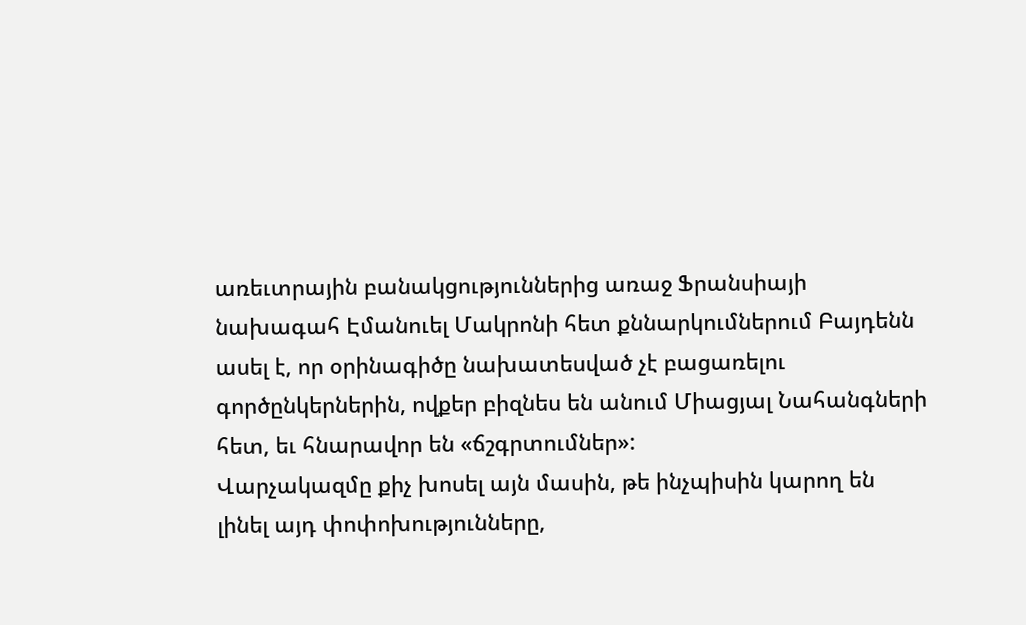առեւտրային բանակցություններից առաջ Ֆրանսիայի նախագահ Էմանուել Մակրոնի հետ քննարկումներում Բայդենն ասել է, որ օրինագիծը նախատեսված չէ բացառելու գործընկերներին, ովքեր բիզնես են անում Միացյալ Նահանգների հետ, եւ հնարավոր են «ճշգրտումներ»:
Վարչակազմը քիչ խոսել այն մասին, թե ինչպիսին կարող են լինել այդ փոփոխությունները,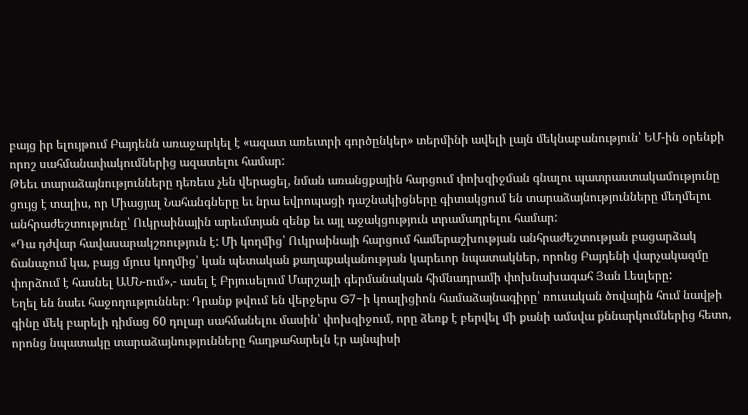բայց իր ելույթում Բայդենն առաջարկել է «ազատ առեւտրի գործընկեր» տերմինի ավելի լայն մեկնաբանություն՝ ԵՄ-ին օրենքի որոշ սահմանափակումներից ազատելու համար:
Թեեւ տարաձայնությունները դեռեւս չեն վերացել, նման առանցքային հարցում փոխզիջման գնալու պատրաստակամությունը ցույց է տալիս, որ Միացյալ Նահանգները եւ նրա եվրոպացի դաշնակիցները գիտակցում են տարաձայնությունները մեղմելու անհրաժեշտությունը՝ Ուկրաինային արեւմտյան զենք եւ այլ աջակցություն տրամադրելու համար:
«Դա դժվար հավասարակշռություն է: Մի կողմից՝ Ուկրաինայի հարցում համերաշխության անհրաժեշտության բացարձակ ճանաչում կա, բայց մյուս կողմից՝ կան պետական քաղաքականության կարեւոր նպատակներ, որոնց Բայդենի վարչակազմը փորձում է հասնել ԱՄՆ-ում»,- ասել է Բրյուսելում Մարշալի գերմանական հիմնադրամի փոխնախագահ Յան Լեսլերը:
Եղել են նաեւ հաջողություններ։ Դրանք թվում են վերջերս G7-ի կոալիցիոն համաձայնագիրը՝ ռուսական ծովային հում նավթի գինը մեկ բարելի դիմաց 60 դոլար սահմանելու մասին՝ փոխզիջում, որը ձեռք է բերվել մի քանի ամսվա քննարկումներից հետո, որոնց նպատակը տարաձայնությունները հաղթահարելն էր այնպիսի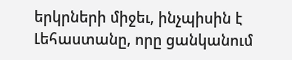երկրների միջեւ, ինչպիսին է Լեհաստանը, որը ցանկանում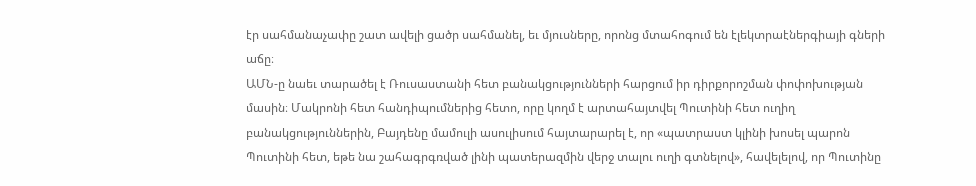էր սահմանաչափը շատ ավելի ցածր սահմանել, եւ մյուսները, որոնց մտահոգում են էլեկտրաէներգիայի գների աճը։
ԱՄՆ-ը նաեւ տարածել է Ռուսաստանի հետ բանակցությունների հարցում իր դիրքորոշման փոփոխության մասին։ Մակրոնի հետ հանդիպումներից հետո, որը կողմ է արտահայտվել Պուտինի հետ ուղիղ բանակցություններին, Բայդենը մամուլի ասուլիսում հայտարարել է, որ «պատրաստ կլինի խոսել պարոն Պուտինի հետ, եթե նա շահագրգռված լինի պատերազմին վերջ տալու ուղի գտնելով», հավելելով, որ Պուտինը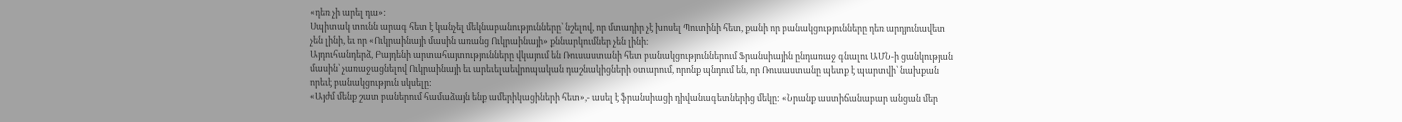«դեռ չի արել դա»:
Սպիտակ տունն արագ հետ է կանչել մեկնաբանությունները՝ նշելով, որ մտադիր չէ խոսել Պուտինի հետ, քանի որ բանակցությունները դեռ արդյունավետ չեն լինի, եւ որ «Ուկրաինայի մասին առանց Ուկրաինայի» քննարկումներ չեն լինի։
Այդուհանդերձ, Բայդենի արտահայտությունները վկայում են Ռուսաստանի հետ բանակցություններում Ֆրանսիային ընդառաջ գնալու ԱՄՆ-ի ցանկության մասին՝ չառաջացնելով Ուկրաինայի եւ արեւելաեվրոպական դաշնակիցների օտարում, որոնք պնդում են, որ Ռուսաստանը պետք է պարտվի՝ նախքան որեւէ բանակցություն սկսելը:
«Այժմ մենք շատ բաներում համաձայն ենք ամերիկացիների հետ»,- ասել է ֆրանսիացի դիվանագետներից մեկը: «Նրանք աստիճանաբար անցան մեր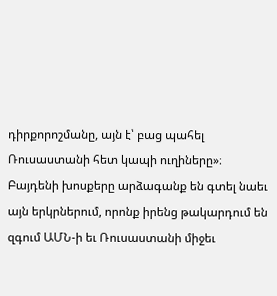դիրքորոշմանը, այն է՝ բաց պահել Ռուսաստանի հետ կապի ուղիները»։
Բայդենի խոսքերը արձագանք են գտել նաեւ այն երկրներում, որոնք իրենց թակարդում են զգում ԱՄՆ-ի եւ Ռուսաստանի միջեւ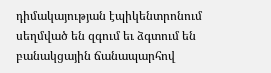դիմակայության էպիկենտրոնում սեղմված են զգում եւ ձգտում են բանակցային ճանապարհով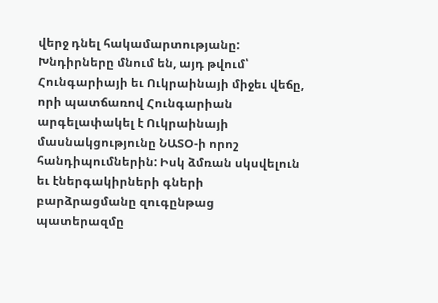վերջ դնել հակամարտությանը:
Խնդիրները մնում են, այդ թվում՝ Հունգարիայի եւ Ուկրաինայի միջեւ վեճը, որի պատճառով Հունգարիան արգելափակել է Ուկրաինայի մասնակցությունը ՆԱՏՕ-ի որոշ հանդիպումներին: Իսկ ձմռան սկսվելուն եւ էներգակիրների գների բարձրացմանը զուգընթաց պատերազմը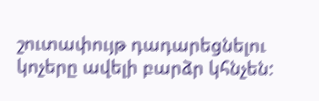շուտափույթ դադարեցնելու կոչերը ավելի բարձր կհնչեն: